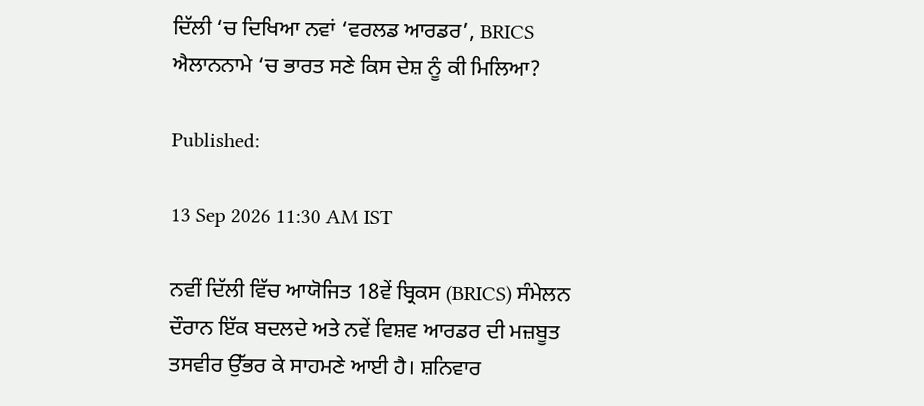ਦਿੱਲੀ ‘ਚ ਦਿਖਿਆ ਨਵਾਂ ‘ਵਰਲਡ ਆਰਡਰ’, BRICS ਐਲਾਨਨਾਮੇ ‘ਚ ਭਾਰਤ ਸਣੇ ਕਿਸ ਦੇਸ਼ ਨੂੰ ਕੀ ਮਿਲਿਆ?

Published:

13 Sep 2026 11:30 AM IST

ਨਵੀਂ ਦਿੱਲੀ ਵਿੱਚ ਆਯੋਜਿਤ 18ਵੇਂ ਬ੍ਰਿਕਸ (BRICS) ਸੰਮੇਲਨ ਦੌਰਾਨ ਇੱਕ ਬਦਲਦੇ ਅਤੇ ਨਵੇਂ ਵਿਸ਼ਵ ਆਰਡਰ ਦੀ ਮਜ਼ਬੂਤ ਤਸਵੀਰ ਉੱਭਰ ਕੇ ਸਾਹਮਣੇ ਆਈ ਹੈ। ਸ਼ਨਿਵਾਰ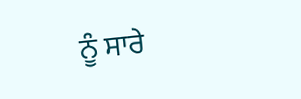ਨੂੰ ਸਾਰੇ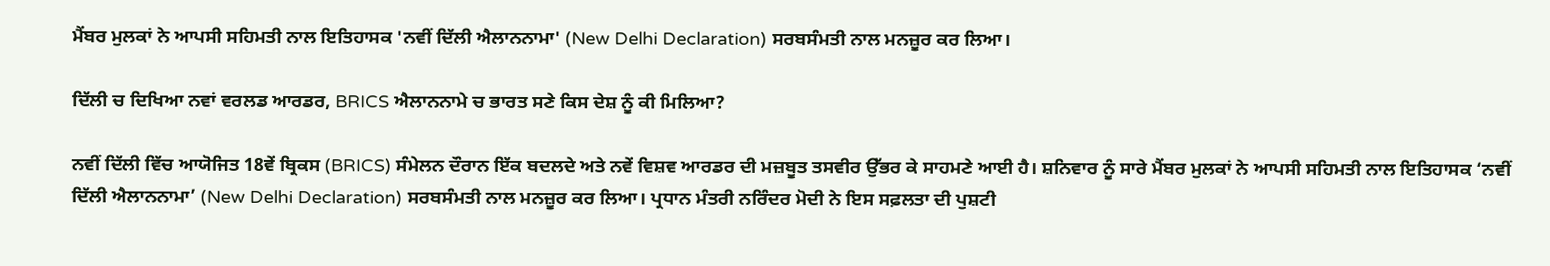ਮੈਂਬਰ ਮੁਲਕਾਂ ਨੇ ਆਪਸੀ ਸਹਿਮਤੀ ਨਾਲ ਇਤਿਹਾਸਕ 'ਨਵੀਂ ਦਿੱਲੀ ਐਲਾਨਨਾਮਾ' (New Delhi Declaration) ਸਰਬਸੰਮਤੀ ਨਾਲ ਮਨਜ਼ੂਰ ਕਰ ਲਿਆ।

ਦਿੱਲੀ ਚ ਦਿਖਿਆ ਨਵਾਂ ਵਰਲਡ ਆਰਡਰ, BRICS ਐਲਾਨਨਾਮੇ ਚ ਭਾਰਤ ਸਣੇ ਕਿਸ ਦੇਸ਼ ਨੂੰ ਕੀ ਮਿਲਿਆ?

ਨਵੀਂ ਦਿੱਲੀ ਵਿੱਚ ਆਯੋਜਿਤ 18ਵੇਂ ਬ੍ਰਿਕਸ (BRICS) ਸੰਮੇਲਨ ਦੌਰਾਨ ਇੱਕ ਬਦਲਦੇ ਅਤੇ ਨਵੇਂ ਵਿਸ਼ਵ ਆਰਡਰ ਦੀ ਮਜ਼ਬੂਤ ਤਸਵੀਰ ਉੱਭਰ ਕੇ ਸਾਹਮਣੇ ਆਈ ਹੈ। ਸ਼ਨਿਵਾਰ ਨੂੰ ਸਾਰੇ ਮੈਂਬਰ ਮੁਲਕਾਂ ਨੇ ਆਪਸੀ ਸਹਿਮਤੀ ਨਾਲ ਇਤਿਹਾਸਕ ‘ਨਵੀਂ ਦਿੱਲੀ ਐਲਾਨਨਾਮਾ’ (New Delhi Declaration) ਸਰਬਸੰਮਤੀ ਨਾਲ ਮਨਜ਼ੂਰ ਕਰ ਲਿਆ। ਪ੍ਰਧਾਨ ਮੰਤਰੀ ਨਰਿੰਦਰ ਮੋਦੀ ਨੇ ਇਸ ਸਫ਼ਲਤਾ ਦੀ ਪੁਸ਼ਟੀ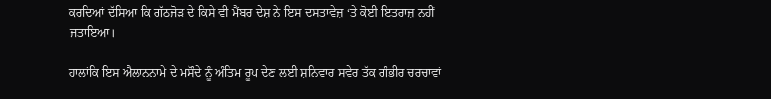ਕਰਦਿਆਂ ਦੱਸਿਆ ਕਿ ਗੱਠਜੋੜ ਦੇ ਕਿਸੇ ਵੀ ਮੈਂਬਰ ਦੇਸ਼ ਨੇ ਇਸ ਦਸਤਾਵੇਜ਼ ‘ਤੇ ਕੋਈ ਇਤਰਾਜ਼ ਨਹੀਂ ਜਤਾਇਆ।

ਹਾਲਾਂਕਿ ਇਸ ਐਲਾਨਨਾਮੇ ਦੇ ਮਸੌਦੇ ਨੂੰ ਅੰਤਿਮ ਰੂਪ ਦੇਣ ਲਈ ਸ਼ਨਿਵਾਰ ਸਵੇਰ ਤੱਕ ਗੰਭੀਰ ਚਰਚਾਵਾਂ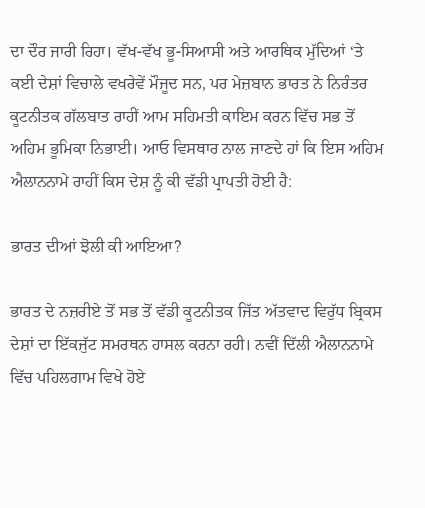ਦਾ ਦੌਰ ਜਾਰੀ ਰਿਹਾ। ਵੱਖ-ਵੱਖ ਭੂ-ਸਿਆਸੀ ਅਤੇ ਆਰਥਿਕ ਮੁੱਦਿਆਂ ‘ਤੇ ਕਈ ਦੇਸ਼ਾਂ ਵਿਚਾਲੇ ਵਖਰੇਵੇਂ ਮੌਜੂਦ ਸਨ, ਪਰ ਮੇਜ਼ਬਾਨ ਭਾਰਤ ਨੇ ਨਿਰੰਤਰ ਕੂਟਨੀਤਕ ਗੱਲਬਾਤ ਰਾਹੀਂ ਆਮ ਸਹਿਮਤੀ ਕਾਇਮ ਕਰਨ ਵਿੱਚ ਸਭ ਤੋਂ ਅਹਿਮ ਭੂਮਿਕਾ ਨਿਭਾਈ। ਆਓ ਵਿਸਥਾਰ ਨਾਲ ਜਾਣਦੇ ਹਾਂ ਕਿ ਇਸ ਅਹਿਮ ਐਲਾਨਨਾਮੇ ਰਾਹੀਂ ਕਿਸ ਦੇਸ਼ ਨੂੰ ਕੀ ਵੱਡੀ ਪ੍ਰਾਪਤੀ ਹੋਈ ਹੈ:

ਭਾਰਤ ਦੀਆਂ ਝੋਲੀ ਕੀ ਆਇਆ?

ਭਾਰਤ ਦੇ ਨਜ਼ਰੀਏ ਤੋਂ ਸਭ ਤੋਂ ਵੱਡੀ ਕੂਟਨੀਤਕ ਜਿੱਤ ਅੱਤਵਾਦ ਵਿਰੁੱਧ ਬ੍ਰਿਕਸ ਦੇਸ਼ਾਂ ਦਾ ਇੱਕਜੁੱਟ ਸਮਰਥਨ ਹਾਸਲ ਕਰਨਾ ਰਹੀ। ਨਵੀਂ ਦਿੱਲੀ ਐਲਾਨਨਾਮੇ ਵਿੱਚ ਪਹਿਲਗਾਮ ਵਿਖੇ ਹੋਏ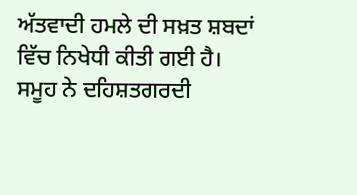ਅੱਤਵਾਦੀ ਹਮਲੇ ਦੀ ਸਖ਼ਤ ਸ਼ਬਦਾਂ ਵਿੱਚ ਨਿਖੇਧੀ ਕੀਤੀ ਗਈ ਹੈ। ਸਮੂਹ ਨੇ ਦਹਿਸ਼ਤਗਰਦੀ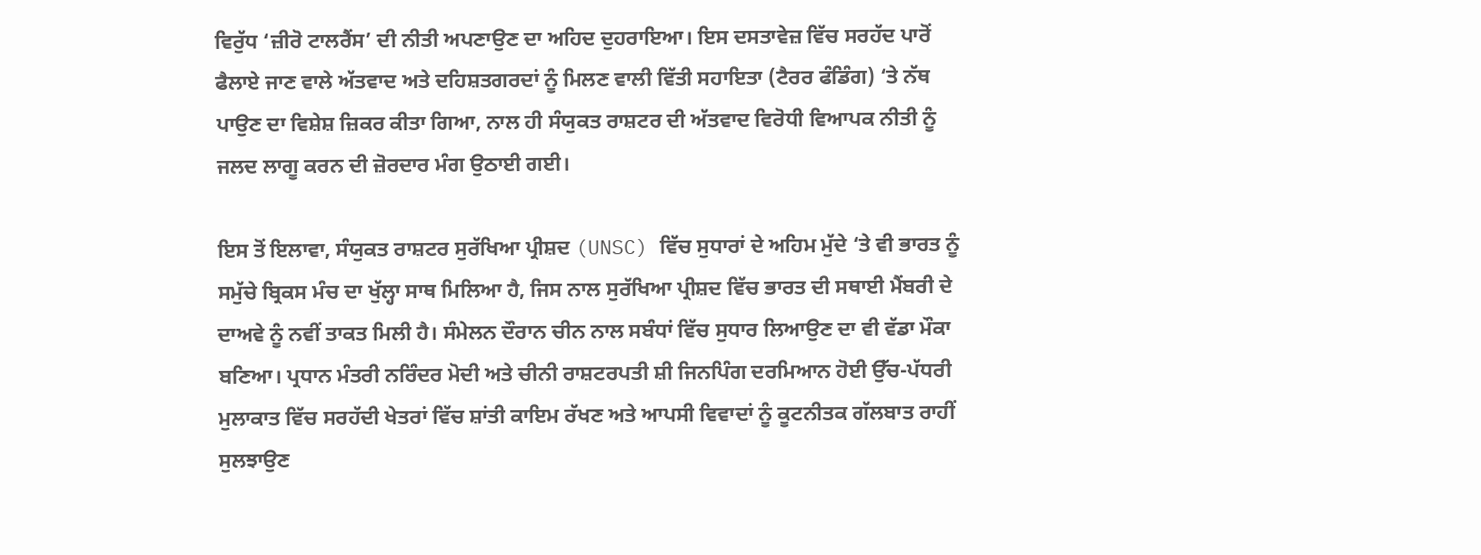ਵਿਰੁੱਧ ‘ਜ਼ੀਰੋ ਟਾਲਰੈਂਸ’ ਦੀ ਨੀਤੀ ਅਪਣਾਉਣ ਦਾ ਅਹਿਦ ਦੁਹਰਾਇਆ। ਇਸ ਦਸਤਾਵੇਜ਼ ਵਿੱਚ ਸਰਹੱਦ ਪਾਰੋਂ ਫੈਲਾਏ ਜਾਣ ਵਾਲੇ ਅੱਤਵਾਦ ਅਤੇ ਦਹਿਸ਼ਤਗਰਦਾਂ ਨੂੰ ਮਿਲਣ ਵਾਲੀ ਵਿੱਤੀ ਸਹਾਇਤਾ (ਟੈਰਰ ਫੰਡਿੰਗ) ‘ਤੇ ਨੱਥ ਪਾਉਣ ਦਾ ਵਿਸ਼ੇਸ਼ ਜ਼ਿਕਰ ਕੀਤਾ ਗਿਆ, ਨਾਲ ਹੀ ਸੰਯੁਕਤ ਰਾਸ਼ਟਰ ਦੀ ਅੱਤਵਾਦ ਵਿਰੋਧੀ ਵਿਆਪਕ ਨੀਤੀ ਨੂੰ ਜਲਦ ਲਾਗੂ ਕਰਨ ਦੀ ਜ਼ੋਰਦਾਰ ਮੰਗ ਉਠਾਈ ਗਈ।

ਇਸ ਤੋਂ ਇਲਾਵਾ, ਸੰਯੁਕਤ ਰਾਸ਼ਟਰ ਸੁਰੱਖਿਆ ਪ੍ਰੀਸ਼ਦ (UNSC) ਵਿੱਚ ਸੁਧਾਰਾਂ ਦੇ ਅਹਿਮ ਮੁੱਦੇ ‘ਤੇ ਵੀ ਭਾਰਤ ਨੂੰ ਸਮੁੱਚੇ ਬ੍ਰਿਕਸ ਮੰਚ ਦਾ ਖੁੱਲ੍ਹਾ ਸਾਥ ਮਿਲਿਆ ਹੈ, ਜਿਸ ਨਾਲ ਸੁਰੱਖਿਆ ਪ੍ਰੀਸ਼ਦ ਵਿੱਚ ਭਾਰਤ ਦੀ ਸਥਾਈ ਮੈਂਬਰੀ ਦੇ ਦਾਅਵੇ ਨੂੰ ਨਵੀਂ ਤਾਕਤ ਮਿਲੀ ਹੈ। ਸੰਮੇਲਨ ਦੌਰਾਨ ਚੀਨ ਨਾਲ ਸਬੰਧਾਂ ਵਿੱਚ ਸੁਧਾਰ ਲਿਆਉਣ ਦਾ ਵੀ ਵੱਡਾ ਮੌਕਾ ਬਣਿਆ। ਪ੍ਰਧਾਨ ਮੰਤਰੀ ਨਰਿੰਦਰ ਮੋਦੀ ਅਤੇ ਚੀਨੀ ਰਾਸ਼ਟਰਪਤੀ ਸ਼ੀ ਜਿਨਪਿੰਗ ਦਰਮਿਆਨ ਹੋਈ ਉੱਚ-ਪੱਧਰੀ ਮੁਲਾਕਾਤ ਵਿੱਚ ਸਰਹੱਦੀ ਖੇਤਰਾਂ ਵਿੱਚ ਸ਼ਾਂਤੀ ਕਾਇਮ ਰੱਖਣ ਅਤੇ ਆਪਸੀ ਵਿਵਾਦਾਂ ਨੂੰ ਕੂਟਨੀਤਕ ਗੱਲਬਾਤ ਰਾਹੀਂ ਸੁਲਝਾਉਣ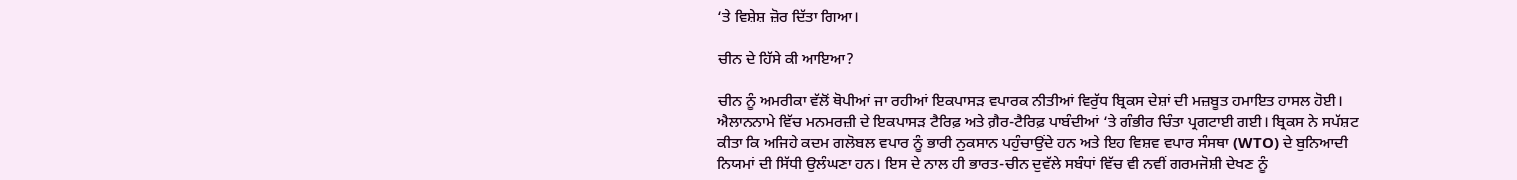‘ਤੇ ਵਿਸ਼ੇਸ਼ ਜ਼ੋਰ ਦਿੱਤਾ ਗਿਆ।

ਚੀਨ ਦੇ ਹਿੱਸੇ ਕੀ ਆਇਆ?

ਚੀਨ ਨੂੰ ਅਮਰੀਕਾ ਵੱਲੋਂ ਥੋਪੀਆਂ ਜਾ ਰਹੀਆਂ ਇਕਪਾਸੜ ਵਪਾਰਕ ਨੀਤੀਆਂ ਵਿਰੁੱਧ ਬ੍ਰਿਕਸ ਦੇਸ਼ਾਂ ਦੀ ਮਜ਼ਬੂਤ ਹਮਾਇਤ ਹਾਸਲ ਹੋਈ। ਐਲਾਨਨਾਮੇ ਵਿੱਚ ਮਨਮਰਜ਼ੀ ਦੇ ਇਕਪਾਸੜ ਟੈਰਿਫ਼ ਅਤੇ ਗ਼ੈਰ-ਟੈਰਿਫ਼ ਪਾਬੰਦੀਆਂ ‘ਤੇ ਗੰਭੀਰ ਚਿੰਤਾ ਪ੍ਰਗਟਾਈ ਗਈ। ਬ੍ਰਿਕਸ ਨੇ ਸਪੱਸ਼ਟ ਕੀਤਾ ਕਿ ਅਜਿਹੇ ਕਦਮ ਗਲੋਬਲ ਵਪਾਰ ਨੂੰ ਭਾਰੀ ਨੁਕਸਾਨ ਪਹੁੰਚਾਉਂਦੇ ਹਨ ਅਤੇ ਇਹ ਵਿਸ਼ਵ ਵਪਾਰ ਸੰਸਥਾ (WTO) ਦੇ ਬੁਨਿਆਦੀ ਨਿਯਮਾਂ ਦੀ ਸਿੱਧੀ ਉਲੰਘਣਾ ਹਨ। ਇਸ ਦੇ ਨਾਲ ਹੀ ਭਾਰਤ-ਚੀਨ ਦੁਵੱਲੇ ਸਬੰਧਾਂ ਵਿੱਚ ਵੀ ਨਵੀਂ ਗਰਮਜੋਸ਼ੀ ਦੇਖਣ ਨੂੰ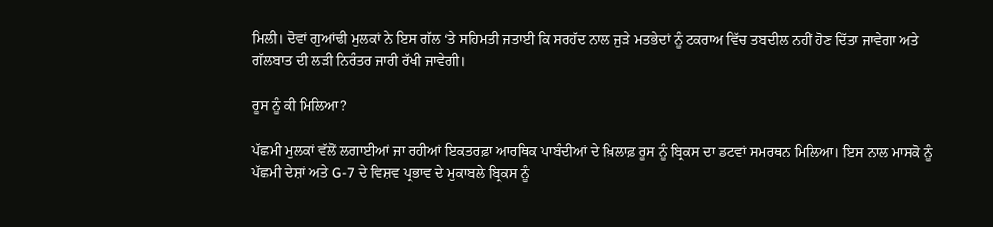ਮਿਲੀ। ਦੋਵਾਂ ਗੁਆਂਢੀ ਮੁਲਕਾਂ ਨੇ ਇਸ ਗੱਲ ‘ਤੇ ਸਹਿਮਤੀ ਜਤਾਈ ਕਿ ਸਰਹੱਦ ਨਾਲ ਜੁੜੇ ਮਤਭੇਦਾਂ ਨੂੰ ਟਕਰਾਅ ਵਿੱਚ ਤਬਦੀਲ ਨਹੀਂ ਹੋਣ ਦਿੱਤਾ ਜਾਵੇਗਾ ਅਤੇ ਗੱਲਬਾਤ ਦੀ ਲੜੀ ਨਿਰੰਤਰ ਜਾਰੀ ਰੱਖੀ ਜਾਵੇਗੀ।

ਰੂਸ ਨੂੰ ਕੀ ਮਿਲਿਆ?

ਪੱਛਮੀ ਮੁਲਕਾਂ ਵੱਲੋਂ ਲਗਾਈਆਂ ਜਾ ਰਹੀਆਂ ਇਕਤਰਫ਼ਾ ਆਰਥਿਕ ਪਾਬੰਦੀਆਂ ਦੇ ਖ਼ਿਲਾਫ਼ ਰੂਸ ਨੂੰ ਬ੍ਰਿਕਸ ਦਾ ਡਟਵਾਂ ਸਮਰਥਨ ਮਿਲਿਆ। ਇਸ ਨਾਲ ਮਾਸਕੋ ਨੂੰ ਪੱਛਮੀ ਦੇਸ਼ਾਂ ਅਤੇ G-7 ਦੇ ਵਿਸ਼ਵ ਪ੍ਰਭਾਵ ਦੇ ਮੁਕਾਬਲੇ ਬ੍ਰਿਕਸ ਨੂੰ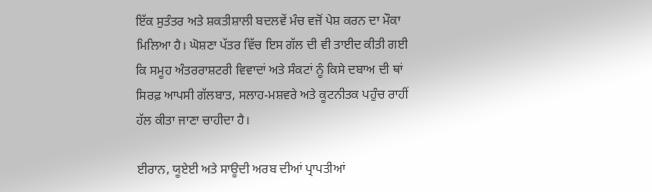ਇੱਕ ਸੁਤੰਤਰ ਅਤੇ ਸ਼ਕਤੀਸ਼ਾਲੀ ਬਦਲਵੇਂ ਮੰਚ ਵਜੋਂ ਪੇਸ਼ ਕਰਨ ਦਾ ਮੌਕਾ ਮਿਲਿਆ ਹੈ। ਘੋਸ਼ਣਾ ਪੱਤਰ ਵਿੱਚ ਇਸ ਗੱਲ ਦੀ ਵੀ ਤਾਈਦ ਕੀਤੀ ਗਈ ਕਿ ਸਮੂਹ ਅੰਤਰਰਾਸ਼ਟਰੀ ਵਿਵਾਦਾਂ ਅਤੇ ਸੰਕਟਾਂ ਨੂੰ ਕਿਸੇ ਦਬਾਅ ਦੀ ਥਾਂ ਸਿਰਫ਼ ਆਪਸੀ ਗੱਲਬਾਤ, ਸਲਾਹ-ਮਸ਼ਵਰੇ ਅਤੇ ਕੂਟਨੀਤਕ ਪਹੁੰਚ ਰਾਹੀਂ ਹੱਲ ਕੀਤਾ ਜਾਣਾ ਚਾਹੀਦਾ ਹੈ।

ਈਰਾਨ, ਯੂਏਈ ਅਤੇ ਸਾਊਦੀ ਅਰਬ ਦੀਆਂ ਪ੍ਰਾਪਤੀਆਂ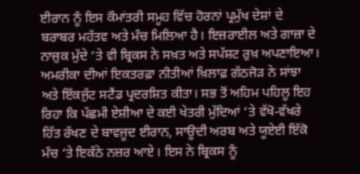ਈਰਾਨ ਨੂੰ ਇਸ ਕੌਮਾਂਤਰੀ ਸਮੂਹ ਵਿੱਚ ਹੋਰਨਾਂ ਪ੍ਰਮੁੱਖ ਦੇਸ਼ਾਂ ਦੇ ਬਰਾਬਰ ਮਹੱਤਵ ਅਤੇ ਮੰਚ ਮਿਲਿਆ ਹੈ। ਇਜ਼ਰਾਈਲ ਅਤੇ ਗਾਜ਼ਾ ਦੇ ਨਾਜ਼ੁਕ ਮੁੱਦੇ ‘ਤੇ ਵੀ ਬ੍ਰਿਕਸ ਨੇ ਸਖ਼ਤ ਅਤੇ ਸਪੱਸ਼ਟ ਰੁਖ਼ ਅਪਣਾਇਆ। ਅਮਰੀਕਾ ਦੀਆਂ ਇਕਤਰਫ਼ਾ ਨੀਤੀਆਂ ਖ਼ਿਲਾਫ਼ ਗੱਠਜੋੜ ਨੇ ਸਾਂਝਾ ਅਤੇ ਇੱਕਜੁੱਟ ਸਟੈਂਡ ਪ੍ਰਦਰਸ਼ਿਤ ਕੀਤਾ। ਸਭ ਤੋਂ ਅਹਿਮ ਪਹਿਲੂ ਇਹ ਰਿਹਾ ਕਿ ਪੱਛਮੀ ਏਸ਼ੀਆ ਦੇ ਕਈ ਖੇਤਰੀ ਮੁੱਦਿਆਂ ‘ਤੇ ਵੱਖੋ-ਵੱਖਰੇ ਹਿੱਤ ਰੱਖਣ ਦੇ ਬਾਵਜੂਦ ਈਰਾਨ, ਸਾਊਦੀ ਅਰਬ ਅਤੇ ਯੂਏਈ ਇੱਕੋ ਮੰਚ ‘ਤੇ ਇਕੱਠੇ ਨਜ਼ਰ ਆਏ। ਇਸ ਨੇ ਬ੍ਰਿਕਸ ਨੂੰ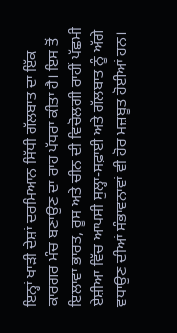ਇਨ੍ਹਾਂ ਖਾੜੀ ਦੇਸ਼ਾਂ ਦਰਮਿਆਨ ਸਿੱਧੀ ਗੱਲਬਾਤ ਦਾ ਇੱਕ ਕਾਰਗਰ ਮੰਚ ਬਣਾਉਣ ਦਾ ਰਾਹ ਪੱਧਰਾ ਕੀਤਾ ਹੈ। ਇਸ ਤੋਂ ਇਲਾਵਾ ਭਾਰਤ, ਰੂਸ ਅਤੇ ਚੀਨ ਦੀ ਵਿਚੋਲਗੀ ਰਾਹੀਂ ਪੱਛਮੀ ਏਸ਼ੀਆ ਵਿੱਚ ਆਪਸੀ ਸੁਲ੍ਹਾ-ਸਫ਼ਾਈ ਅਤੇ ਗੱਲਬਾਤ ਨੂੰ ਅੱਗੇ ਵਧਾਉਣ ਦੀਆਂ ਸੰਭਾਵਨਾਵਾਂ ਵੀ ਹੋਰ ਮਜ਼ਬੂਤ ਹੋਈਆਂ ਹਨ।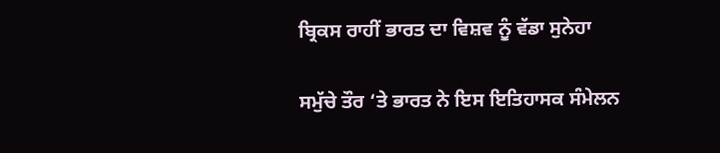ਬ੍ਰਿਕਸ ਰਾਹੀਂ ਭਾਰਤ ਦਾ ਵਿਸ਼ਵ ਨੂੰ ਵੱਡਾ ਸੁਨੇਹਾ

ਸਮੁੱਚੇ ਤੌਰ ‘ਤੇ ਭਾਰਤ ਨੇ ਇਸ ਇਤਿਹਾਸਕ ਸੰਮੇਲਨ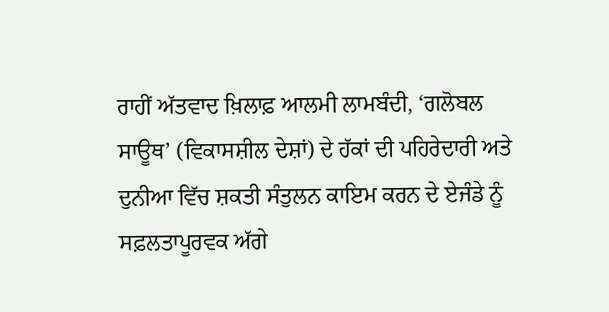ਰਾਹੀਂ ਅੱਤਵਾਦ ਖ਼ਿਲਾਫ਼ ਆਲਮੀ ਲਾਮਬੰਦੀ, ‘ਗਲੋਬਲ ਸਾਊਥ’ (ਵਿਕਾਸਸ਼ੀਲ ਦੇਸ਼ਾਂ) ਦੇ ਹੱਕਾਂ ਦੀ ਪਹਿਰੇਦਾਰੀ ਅਤੇ ਦੁਨੀਆ ਵਿੱਚ ਸ਼ਕਤੀ ਸੰਤੁਲਨ ਕਾਇਮ ਕਰਨ ਦੇ ਏਜੰਡੇ ਨੂੰ ਸਫ਼ਲਤਾਪੂਰਵਕ ਅੱਗੇ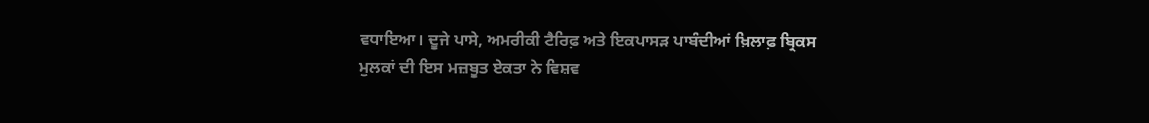ਵਧਾਇਆ। ਦੂਜੇ ਪਾਸੇ, ਅਮਰੀਕੀ ਟੈਰਿਫ਼ ਅਤੇ ਇਕਪਾਸੜ ਪਾਬੰਦੀਆਂ ਖ਼ਿਲਾਫ਼ ਬ੍ਰਿਕਸ ਮੁਲਕਾਂ ਦੀ ਇਸ ਮਜ਼ਬੂਤ ਏਕਤਾ ਨੇ ਵਿਸ਼ਵ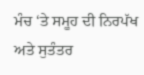ਮੰਚ ‘ਤੇ ਸਮੂਹ ਦੀ ਨਿਰਪੱਖ ਅਤੇ ਸੁਤੰਤਰ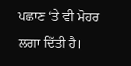ਪਛਾਣ ‘ਤੇ ਵੀ ਮੋਹਰ ਲਗਾ ਦਿੱਤੀ ਹੈ।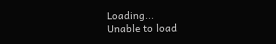Loading...
Unable to load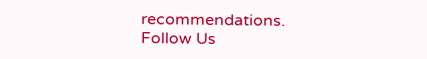recommendations.
Follow Us